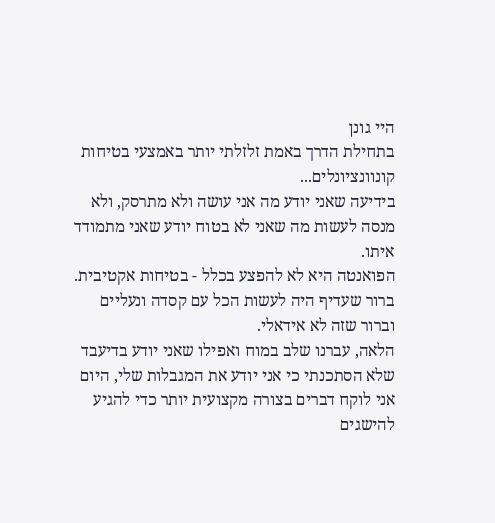היי גונן
בתחילת הדרך באמת זלזלתי יותר באמצעי בטיחות קונוונציונלים...
בידיעה שאני יודע מה אני עושה ולא מתרסק, ולא מנסה לעשות מה שאני לא בטוח יודע שאני מתמודד איתו.
הפואנטה היא לא להפצע בכלל - בטיחות אקטיבית.
ברור שעדיף היה לעשות הכל עם קסדה ונעליים וברור שזה לא אידאלי.
הלאה, עברנו שלב במוח ואפילו שאני יודע בדיעבד שלא הסתכנתי כי אני יודע את המגבלות שלי, היום אני לוקח דברים בצורה מקצועית יותר כדי להגיע להישגים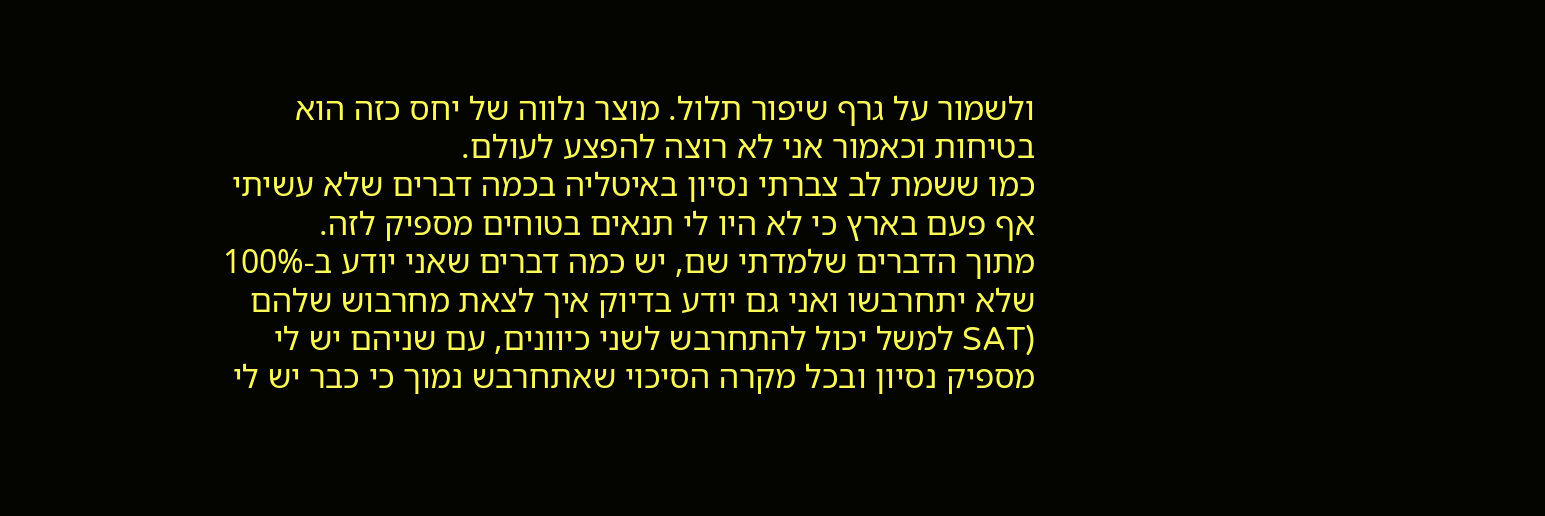ולשמור על גרף שיפור תלול. מוצר נלווה של יחס כזה הוא בטיחות וכאמור אני לא רוצה להפצע לעולם.
כמו ששמת לב צברתי נסיון באיטליה בכמה דברים שלא עשיתי אף פעם בארץ כי לא היו לי תנאים בטוחים מספיק לזה.
מתוך הדברים שלמדתי שם, יש כמה דברים שאני יודע ב-100% שלא יתחרבשו ואני גם יודע בדיוק איך לצאת מחרבוש שלהם (SAT למשל יכול להתחרבש לשני כיוונים, עם שניהם יש לי מספיק נסיון ובכל מקרה הסיכוי שאתחרבש נמוך כי כבר יש לי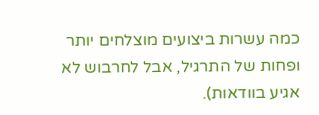כמה עשרות ביצועים מוצלחים יותר ופחות של התרגיל, אבל לחרבוש לא אגיע בוודאות).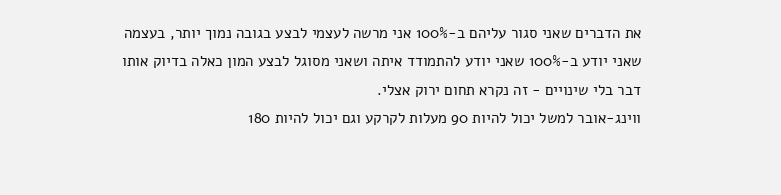את הדברים שאני סגור עליהם ב-100% אני מרשה לעצמי לבצע בגובה נמוך יותר, בעצמה שאני יודע ב-100% שאני יודע להתמודד איתה ושאני מסוגל לבצע המון כאלה בדיוק אותו דבר בלי שינויים - זה נקרא תחום ירוק אצלי.
ווינג-אובר למשל יכול להיות 90 מעלות לקרקע וגם יכול להיות 180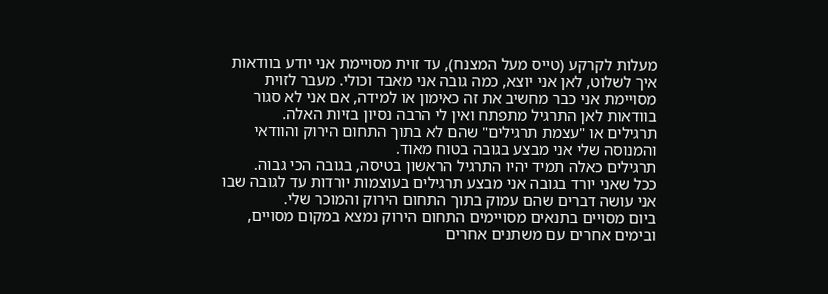מעלות לקרקע (טייס מעל המצנח), עד זוית מסויימת אני יודע בוודאות איך לשלוט, לאן אני יוצא, כמה גובה אני מאבד וכולי. מעבר לזוית מסויימת אני כבר מחשיב את זה כאימון או למידה, אם אני לא סגור בוודאות לאן התרגיל מתפתח ואין לי הרבה נסיון בזיות האלה.
תרגילים או "עצמת תרגילים" שהם לא בתוך התחום הירוק והוודאי והמנוסה שלי אני מבצע בגובה בטוח מאוד.
תרגילים כאלה תמיד יהיו התרגיל הראשון בטיסה, בגובה הכי גבוה.
ככל שאני יורד בגובה אני מבצע תרגילים בעוצמות יורדות עד לגובה שבו אני עושה דברים שהם עמוק בתוך התחום הירוק והמוכר שלי.
ביום מסויים בתנאים מסויימים התחום הירוק נמצא במקום מסויים, ובימים אחרים עם משתנים אחרים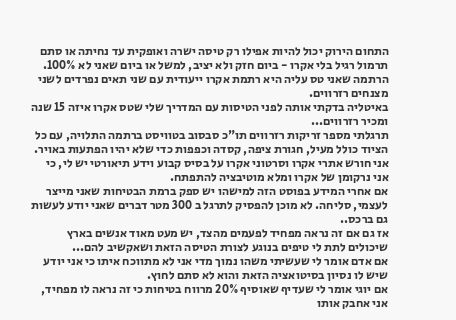התחום הירוק יכול להיות אפילו רק טיסה ישרה ואופקית עד נחיתה או סתם תרמול רגיל בלי אקרו - ביום חזק ולא יציב, למשל או ביום שאני לא 100%.
הרתמה שאני טס עליה היא רתמת אקרו ייעודית עם שני תאים נפרדים לשני מצנחים רזרווים.
באיטליה בדקתי אותה לפני הטיסות עם המדריך שלי שטס אקרו איזה 15 שנה ומכיר רזרווים...
תרגלתי מספר זריקות רזרווים תו"כ סבסוב בטוויסט ברתמה התלויה, עם כל הציוד כולל מעיל, חגורת ציפה, קסדה וכפפות כדי שלא יהיו הפתעות באויר.
אני חורש אתרי אקרו וסרטוני אקרו על בסיס קבוע וידע תיאורטי יש לי, כי אני נרקומן של אקרו ומלא מוטיבציה להתפתח.
אם אחרי המידע בפוסט הזה למישהו יש ספק ברמת הבטיחות שאני מייצר לעצמי, סליחה. לא מוכן להפסיק לתרגל ב 300 מטר דברים שאני יודע לעשות גם ברכס..
אז גם אם זה נראה מפחיד לפעמים מהצד, יש מעט מאוד אנשים בארץ שיכולים לתת לי טיפים בנוגע לצורת הטיסה הזאת ושאקשיב להם...
אם אדם אומר לי שעשיתי משהו נמוך מדי אני לא מתווכח איתו כי אני יודע שיש לו נסיון בסיטואציה הזאת והוא לא סתם לחוץ.
אם יוגי אומר לי שעדיף שאוסיף 20% מרווח בטיחות כי זה נראה לו מפחיד, אני אחבק אותו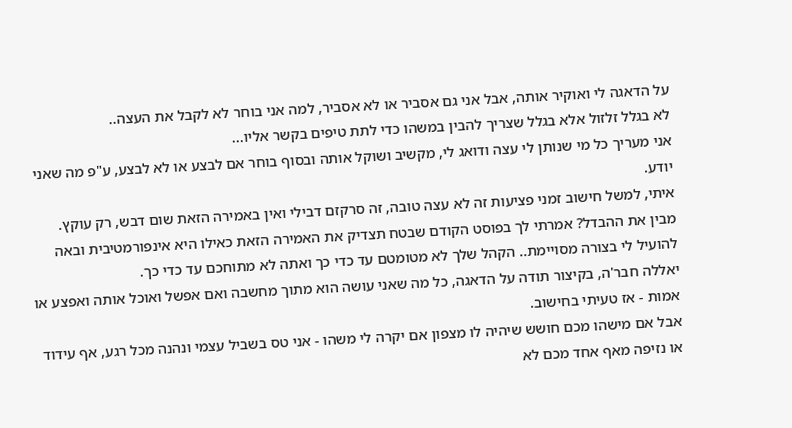על הדאגה לי ואוקיר אותה, אבל אני גם אסביר או לא אסביר, למה אני בוחר לא לקבל את העצה..
לא בגלל זלזול אלא בגלל שצריך להבין במשהו כדי לתת טיפים בקשר אליו...
אני מעריך כל מי שנותן לי עצה ודואג לי, מקשיב ושוקל אותה ובסוף בוחר אם לבצע או לא לבצע, ע"פ מה שאני יודע.
איתי, למשל חישוב זמני פציעות זה לא עצה טובה, זה סרקזם דבילי ואין באמירה הזאת שום דבש, רק עוקץ.
מבין את ההבדל? אמרתי לך בפוסט הקודם שבטח תצדיק את האמירה הזאת כאילו היא אינפורמטיבית ובאה להועיל לי בצורה מסויימת.. הקהל שלך לא מטומטם עד כדי כך ואתה לא מתוחכם עד כדי כך.
יאללה חבר'ה, בקיצור תודה על הדאגה, כל מה שאני עושה הוא מתוך מחשבה ואם אפשל ואוכל אותה ואפצע או אמות - אז טעיתי בחישוב.
אבל אם מישהו מכם חושש שיהיה לו מצפון אם יקרה לי משהו - אני טס בשביל עצמי ונהנה מכל רגע, אף עידוד או נזיפה מאף אחד מכם לא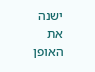ישנה את האופן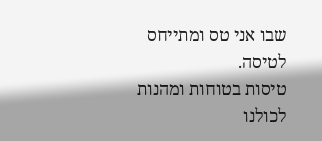שבו אני טס ומתייחס לטיסה.
טיסות בטוחות ומהנות לכולנו